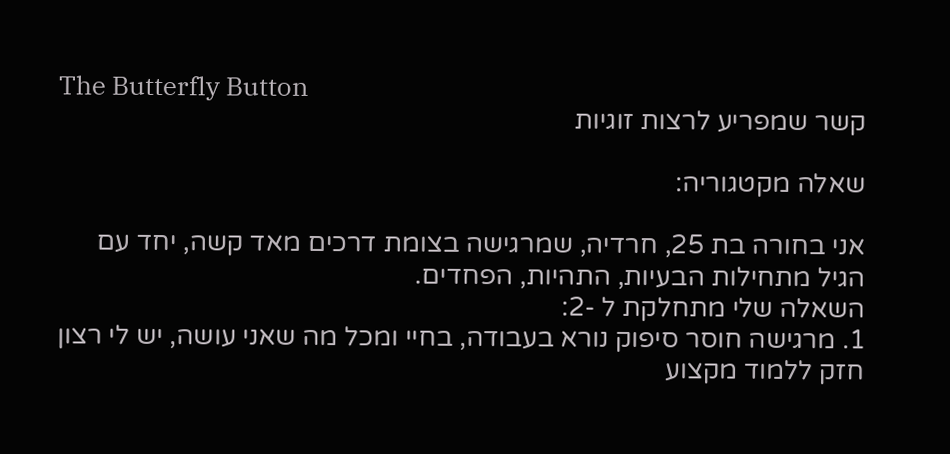The Butterfly Button
קשר שמפריע לרצות זוגיות

שאלה מקטגוריה:

אני בחורה בת 25, חרדיה, שמרגישה בצומת דרכים מאד קשה, יחד עם הגיל מתחילות הבעיות, התהיות, הפחדים.
השאלה שלי מתחלקת ל -2:
1. מרגישה חוסר סיפוק נורא בעבודה, בחיי ומכל מה שאני עושה, יש לי רצון חזק ללמוד מקצוע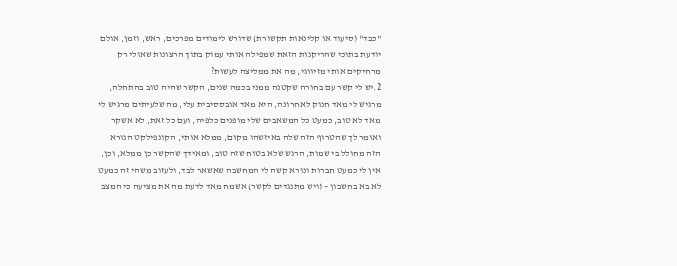"כבד" (סיעוד או קלינאות תקשורת) שדורש לימודים מפרכים, ראש, וזמן, אולם יודעת בתוכי שהריקנות הזאת שמפילה אותי עמוק בתוך הרצונות שאולי רק מרחיקים אותי מזיווגי, מה את ממליצה לעשות?
2.יש לי קשר עם בחורה שקטנה ממני בכמה שנים, הקשר שהיה טוב בהתחלה, מרגיש לי מאד חנוק לאחרונה, היא מאד אובססיבית עלי, מה שלעיתים מרגיש לי מאד לא טוב, כמעט כל המשאבים שלי מופנים כלפיה, ועם כל זאת, לא אשקר ואומר לך שהטרוף הזה שלה באיזשהו מקום, ממלא אותי, הקונפילקט הנורא הזה מחולל בי שמות, הרגש שלא בטוח שזה טוב, ומאידך שהקשר כן ממלא, וכן, אין לי כמעט חברות ונורא קשה לי המחשבה שאשאר לבד, ולעזוב משהי זה כמעט לא בא בחשבון – (ויש מתנגדים לקשר) אשמח מאד לדעת מה את מציעה כי המצב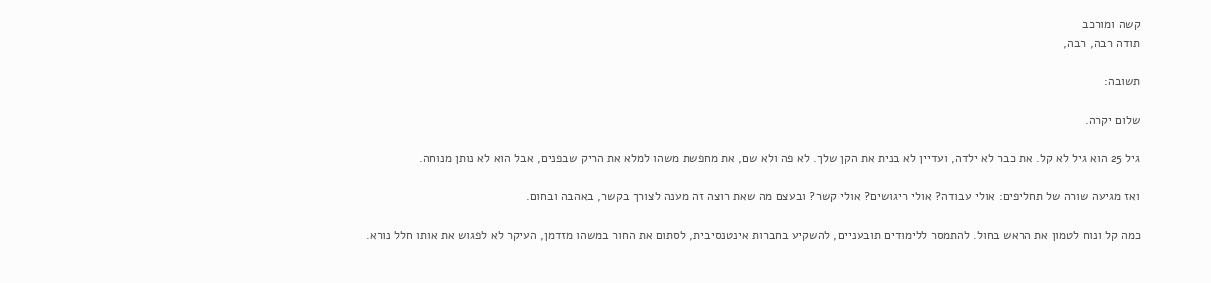קשה ומורכב
תודה רבה, רבה,

תשובה:

שלום יקרה.

גיל 25 הוא גיל לא קל. את כבר לא ילדה, ועדיין לא בנית את הקן שלך. לא פה ולא שם, את מחפשת משהו למלא את הריק שבפנים, אבל הוא לא נותן מנוחה.

ואז מגיעה שורה של תחליפים: אולי עבודה? אולי ריגושים? אולי קשר? ובעצם מה שאת רוצה זה מענה לצורך בקשר, באהבה ובחום.

כמה קל ונוח לטמון את הראש בחול. להתמסר ללימודים תובעניים, להשקיע בחברות אינטנסיבית, לסתום את החור במשהו מזדמן, העיקר לא לפגוש את אותו חלל נורא.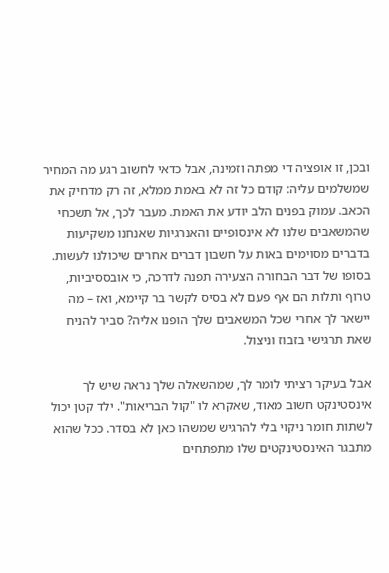ובכן, זו אופציה די מפתה וזמינה, אבל כדאי לחשוב רגע מה המחיר שמשלמים עליה: קודם כל זה לא באמת ממלא, זה רק מדחיק את הכאב. עמוק בפנים הלב יודע את האמת. מעבר לכך, אל תשכחי שהמשאבים שלנו לא אינסופיים והאנרגיות שאנחנו משקיעות בדברים מסוימים באות על חשבון דברים אחרים שיכולנו לעשות. בסופו של דבר הבחורה הצעירה תפנה לדרכה, כי אובססיביות, טרוף ותלות הם אף פעם לא בסיס לקשר בר קיימא, ואז – מה יישאר לך אחרי שכל המשאבים שלך הופנו אליה? סביר להניח שאת תרגישי בזבוז וניצול.

אבל בעיקר רציתי לומר לך, שמהשאלה שלך נראה שיש לך אינסטינקט חשוב מאוד, שאקרא לו "קול הבריאות". ילד קטן יכול לשתות חומר ניקוי בלי להרגיש שמשהו כאן לא בסדר. ככל שהוא מתבגר האינסטינקטים שלו מתפתחים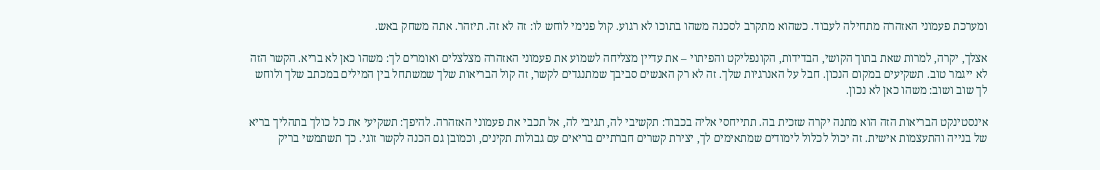ומערכת פעמוני האזהרה מתחילה לעבוד. כשהוא מתקרב לסכנה משהו בתוכו לא רגוע. קול פנימי לוחש לו: זה לא זה. תיזהר. אתה משחק באש.

אצלך, יקרה, למרות שאת בתוך הקושי, הבדידות, הקונפליקט והפיתוי – את עדיין מצליחה לשמוע את פעמוני האזהרה מצלצלים ואומרים לך: משהו כאן לא בריא. הקשר הזה לא ייגמר טוב. תשקיעים במקום הנכון. חבל על האנרגיות שלך. זה לא רק האנשים סביבך שמתנגדים לקשר, זה קול הבריאות שלך שמשתחל בין המילים במכתב שלך ולוחש לך שוב ושוב: משהו כאן לא נכון.

אינסטינקט הבריאות הזה הוא מתנה יקרה שזכית בה. תתייחסי אליה בכבוד: תקשיבי לה, תגיבי לה, אל תכבי את פעמוני האזהרה. להיפך: תשקיעי את כל כולך בתהליך בריא של בנייה והתעצמות אישית. זה יכול לכלול לימודים שמתאימים לך, יצירת קשרים חברתיים בריאים עם גבולות תקינים, וכמובן גם הכנה לקשר זוגי. כך תשתמשי בריק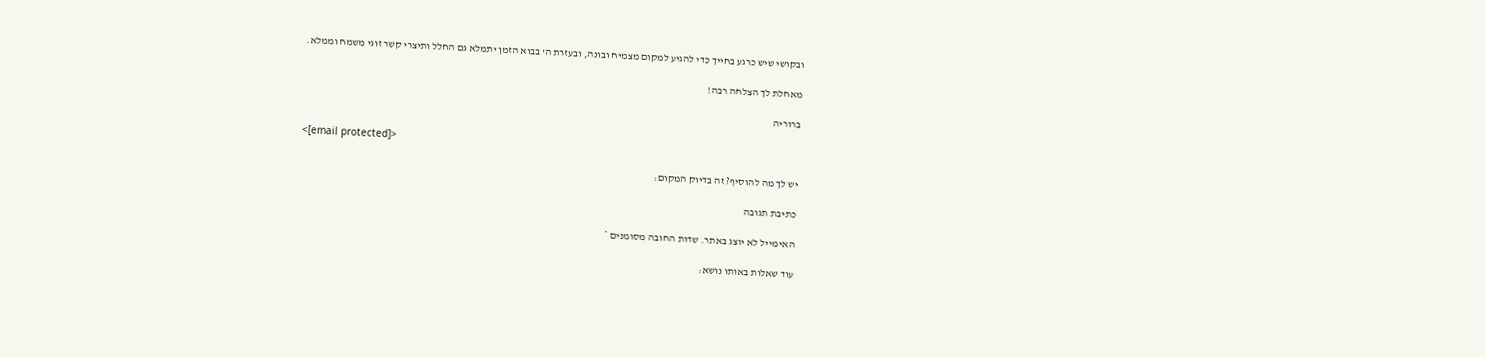ובקושי שיש כרגע בחייך כדי להגיע למקום מצמיח ובונה, ובעזרת ה' בבוא הזמן יתמלא גם החלל ותיצרי קשר זוגי משמח וממלא.

מאחלת לך הצלחה רבה!

ברוריה

<[email protected]>

יש לך מה להוסיף? זה בדיוק המקום:

כתיבת תגובה

האימייל לא יוצג באתר. שדות החובה מסומנים *

עוד שאלות באותו נושא: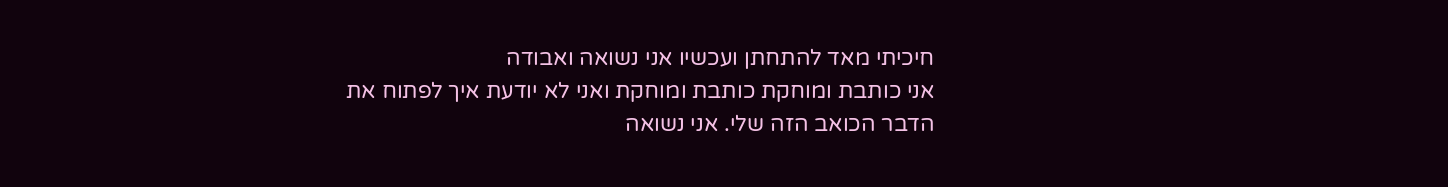חיכיתי מאד להתחתן ועכשיו אני נשואה ואבודה
אני כותבת ומוחקת כותבת ומוחקת ואני לא יודעת איך לפתוח את הדבר הכואב הזה שלי. אני נשואה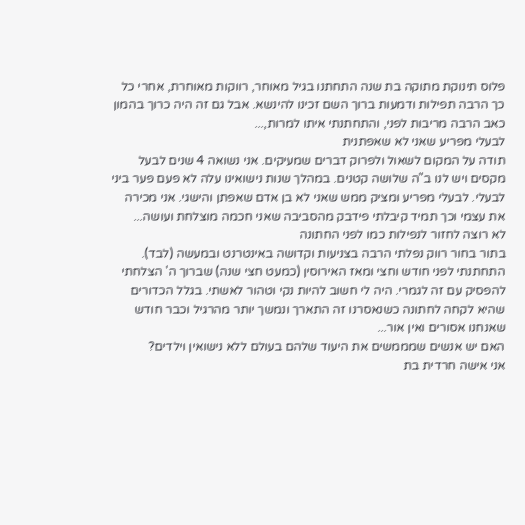פלוס תינוקת מתוקה בת שנה התחתנו בגיל מאוחר, רווקות מאוחרת, אחרי כל כך הרבה תפילות ודמעות ברוך השם זכינו להינשא. אבל גם זה היה כרוך בהמון כאב הרבה מריבות לפני, והתחתנתי איתו למרות,...
לבעלי מפריע שאני לא שאפתנית
תודה על המקום לשאול ולפרוק דברים שמעיקים. אני נשואה 4 שנים לבעל מקסים ויש לנו ב"ה שלושה קטנים. במהלך שנות נישואינו עלה לא פעם פער ביני לבעלי. לבעלי מפריע ומציק ממש שאני לא בן אדם שאפתן והישגי. אני מכירה את עצמי וכך תמיד קיבלתי פידבק מהסביבה שאני חכמה מוצלחת ועושה...
לא רוצה לחזור לנפילות כמו לפני החתונה
בתור בחור רווק נפלתי הרבה בצניעות וקדושה באינטרנט ובמעשה (לבד). התחתנתי לפני חודש וחצי ומאז האירוסין (כמעט חצי שנה) שברוך ה' הצלחתי להפסיק עם זה לגמרי. היה לי חשוב להיות נקי וטהור לאשתי. בגלל הכדורים שהיא לקחה לחתונה כשנאסרנו זה התארך ונמשך יותר מהרגיל וכבר חודש שאנחנו אסורים ואין אור...
האם יש אנשים שמממשים את היעוד שלהם בעולם ללא נישואין וילדים?
אני אישה חרדית בת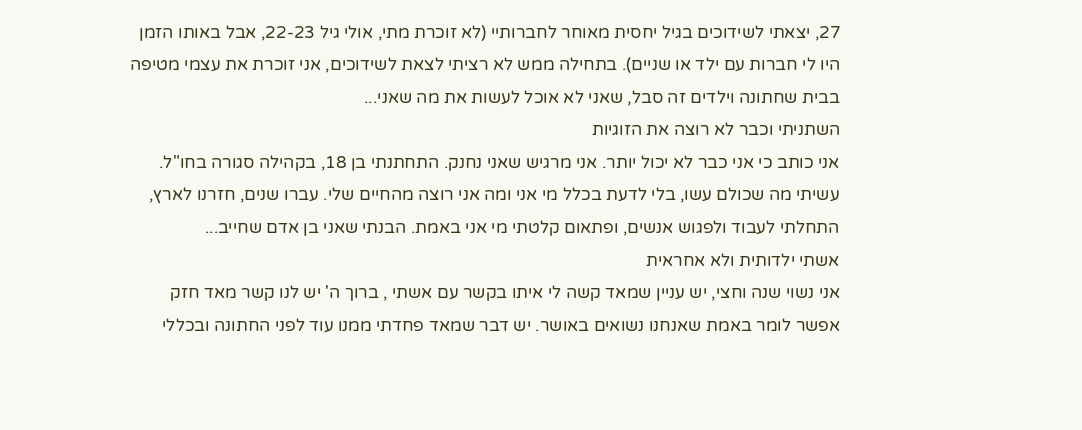27, יצאתי לשידוכים בגיל יחסית מאוחר לחברותיי (לא זוכרת מתי, אולי גיל 22-23, אבל באותו הזמן היו לי חברות עם ילד או שניים). בתחילה ממש לא רציתי לצאת לשידוכים, אני זוכרת את עצמי מטיפה בבית שחתונה וילדים זה סבל, שאני לא אוכל לעשות את מה שאני...
השתניתי וכבר לא רוצה את הזוגיות
אני כותב כי אני כבר לא יכול יותר. אני מרגיש שאני נחנק. התחתנתי בן 18, בקהילה סגורה בחו"ל. עשיתי מה שכולם עשו, בלי לדעת בכלל מי אני ומה אני רוצה מהחיים שלי. עברו שנים, חזרנו לארץ, התחלתי לעבוד ולפגוש אנשים, ופתאום קלטתי מי אני באמת. הבנתי שאני בן אדם שחייב...
אשתי ילדותית ולא אחראית
אני נשוי שנה וחצי, יש עניין שמאד קשה לי איתו בקשר עם אשתי , ברוך ה' יש לנו קשר מאד חזק אפשר לומר באמת שאנחנו נשואים באושר. יש דבר שמאד פחדתי ממנו עוד לפני החתונה ובכללי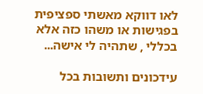לאו דווקא מאשתי ספציפית בפגישות או משהו כזה אלא בכללי , שתהיה לי אישה...

עידכונים ותשובות בכל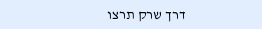דרך שרק תרצו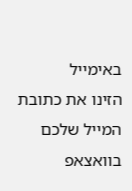באימייל
הזינו את כתובת המייל שלכם
בוואצאפ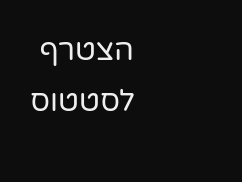הצטרף לסטטוס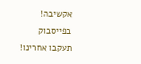אקשיבה!
בפייסבוק
תעקבו אחרינו!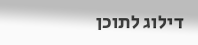דילוג לתוכן